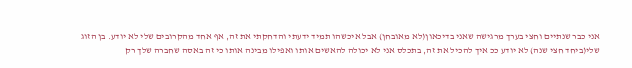אני כבר שנתיים וחצי בערך מרגישה שאני בדיכאון(לא מאובחן) אבל איכשהו תמיד ידעתי והדחקתי את זה, אף אחד מהקרובים שלי לא יודע. בן הזוג שלי(ביחד חצי שנה) לא יודע ככ איך להכיל את זה, בתכלס אני לא יכולה להאשים אותו ואפילו מבינה אותו כי זה באסה שחברה שלך רק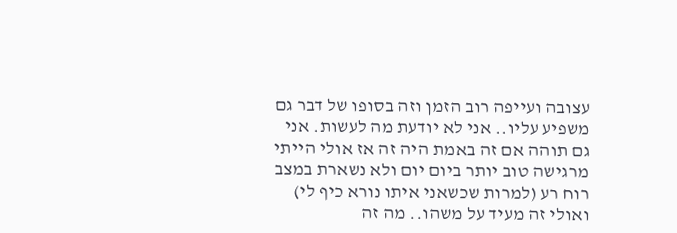עצובה ועייפה רוב הזמן וזה בסופו של דבר גם משפיע עליו.. אני לא יודעת מה לעשות. אני גם תוהה אם זה באמת היה זה אז אולי הייתי מרגישה טוב יותר ביום יום ולא נשארת במצב רוח רע (למרות שכשאני איתו נורא כיף לי) ואולי זה מעיד על משהו.. מה זה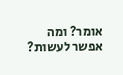אומר? ומה אפשר לעשות?